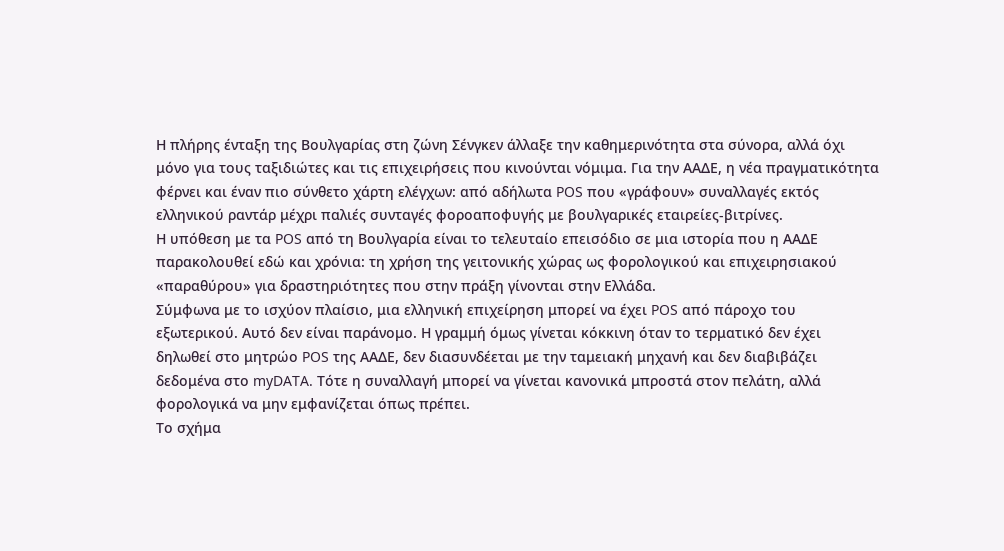Η πλήρης ένταξη της Βουλγαρίας στη ζώνη Σένγκεν άλλαξε την καθημερινότητα στα σύνορα, αλλά όχι μόνο για τους ταξιδιώτες και τις επιχειρήσεις που κινούνται νόμιμα. Για την ΑΑΔΕ, η νέα πραγματικότητα φέρνει και έναν πιο σύνθετο χάρτη ελέγχων: από αδήλωτα POS που «γράφουν» συναλλαγές εκτός ελληνικού ραντάρ μέχρι παλιές συνταγές φοροαποφυγής με βουλγαρικές εταιρείες-βιτρίνες.
Η υπόθεση με τα POS από τη Βουλγαρία είναι το τελευταίο επεισόδιο σε μια ιστορία που η ΑΑΔΕ παρακολουθεί εδώ και χρόνια: τη χρήση της γειτονικής χώρας ως φορολογικού και επιχειρησιακού «παραθύρου» για δραστηριότητες που στην πράξη γίνονται στην Ελλάδα.
Σύμφωνα με το ισχύον πλαίσιο, μια ελληνική επιχείρηση μπορεί να έχει POS από πάροχο του εξωτερικού. Αυτό δεν είναι παράνομο. Η γραμμή όμως γίνεται κόκκινη όταν το τερματικό δεν έχει δηλωθεί στο μητρώο POS της ΑΑΔΕ, δεν διασυνδέεται με την ταμειακή μηχανή και δεν διαβιβάζει δεδομένα στο myDATA. Τότε η συναλλαγή μπορεί να γίνεται κανονικά μπροστά στον πελάτη, αλλά φορολογικά να μην εμφανίζεται όπως πρέπει.
Το σχήμα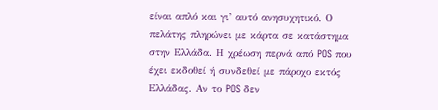είναι απλό και γι’ αυτό ανησυχητικό. Ο πελάτης πληρώνει με κάρτα σε κατάστημα στην Ελλάδα. Η χρέωση περνά από POS που έχει εκδοθεί ή συνδεθεί με πάροχο εκτός Ελλάδας. Αν το POS δεν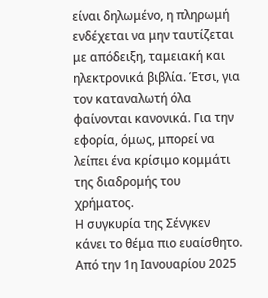είναι δηλωμένο, η πληρωμή ενδέχεται να μην ταυτίζεται με απόδειξη, ταμειακή και ηλεκτρονικά βιβλία. Έτσι, για τον καταναλωτή όλα φαίνονται κανονικά. Για την εφορία, όμως, μπορεί να λείπει ένα κρίσιμο κομμάτι της διαδρομής του χρήματος.
Η συγκυρία της Σένγκεν κάνει το θέμα πιο ευαίσθητο. Από την 1η Ιανουαρίου 2025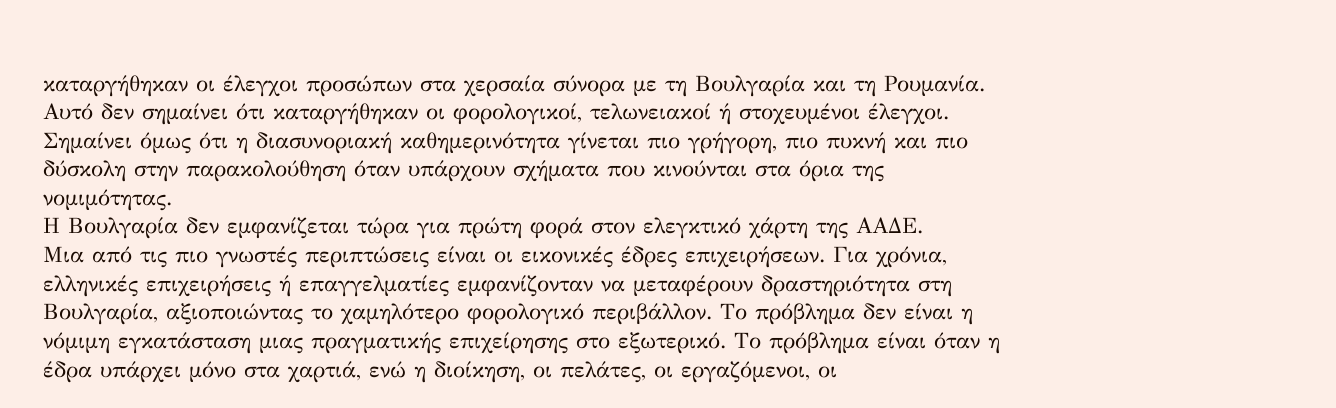καταργήθηκαν οι έλεγχοι προσώπων στα χερσαία σύνορα με τη Βουλγαρία και τη Ρουμανία. Αυτό δεν σημαίνει ότι καταργήθηκαν οι φορολογικοί, τελωνειακοί ή στοχευμένοι έλεγχοι. Σημαίνει όμως ότι η διασυνοριακή καθημερινότητα γίνεται πιο γρήγορη, πιο πυκνή και πιο δύσκολη στην παρακολούθηση όταν υπάρχουν σχήματα που κινούνται στα όρια της νομιμότητας.
Η Βουλγαρία δεν εμφανίζεται τώρα για πρώτη φορά στον ελεγκτικό χάρτη της ΑΑΔΕ.
Μια από τις πιο γνωστές περιπτώσεις είναι οι εικονικές έδρες επιχειρήσεων. Για χρόνια, ελληνικές επιχειρήσεις ή επαγγελματίες εμφανίζονταν να μεταφέρουν δραστηριότητα στη Βουλγαρία, αξιοποιώντας το χαμηλότερο φορολογικό περιβάλλον. Το πρόβλημα δεν είναι η νόμιμη εγκατάσταση μιας πραγματικής επιχείρησης στο εξωτερικό. Το πρόβλημα είναι όταν η έδρα υπάρχει μόνο στα χαρτιά, ενώ η διοίκηση, οι πελάτες, οι εργαζόμενοι, οι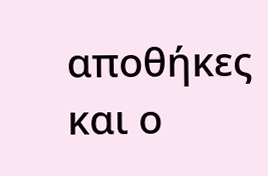αποθήκες και ο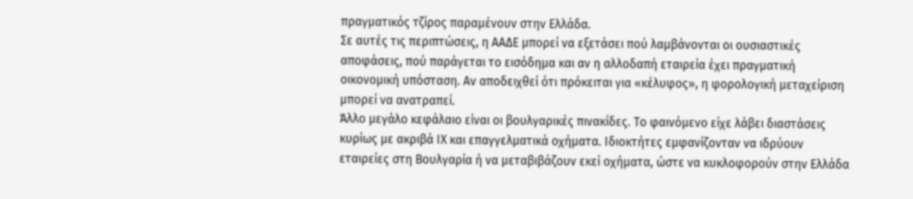πραγματικός τζίρος παραμένουν στην Ελλάδα.
Σε αυτές τις περιπτώσεις, η ΑΑΔΕ μπορεί να εξετάσει πού λαμβάνονται οι ουσιαστικές αποφάσεις, πού παράγεται το εισόδημα και αν η αλλοδαπή εταιρεία έχει πραγματική οικονομική υπόσταση. Αν αποδειχθεί ότι πρόκειται για «κέλυφος», η φορολογική μεταχείριση μπορεί να ανατραπεί.
Άλλο μεγάλο κεφάλαιο είναι οι βουλγαρικές πινακίδες. Το φαινόμενο είχε λάβει διαστάσεις κυρίως με ακριβά ΙΧ και επαγγελματικά οχήματα. Ιδιοκτήτες εμφανίζονταν να ιδρύουν εταιρείες στη Βουλγαρία ή να μεταβιβάζουν εκεί οχήματα, ώστε να κυκλοφορούν στην Ελλάδα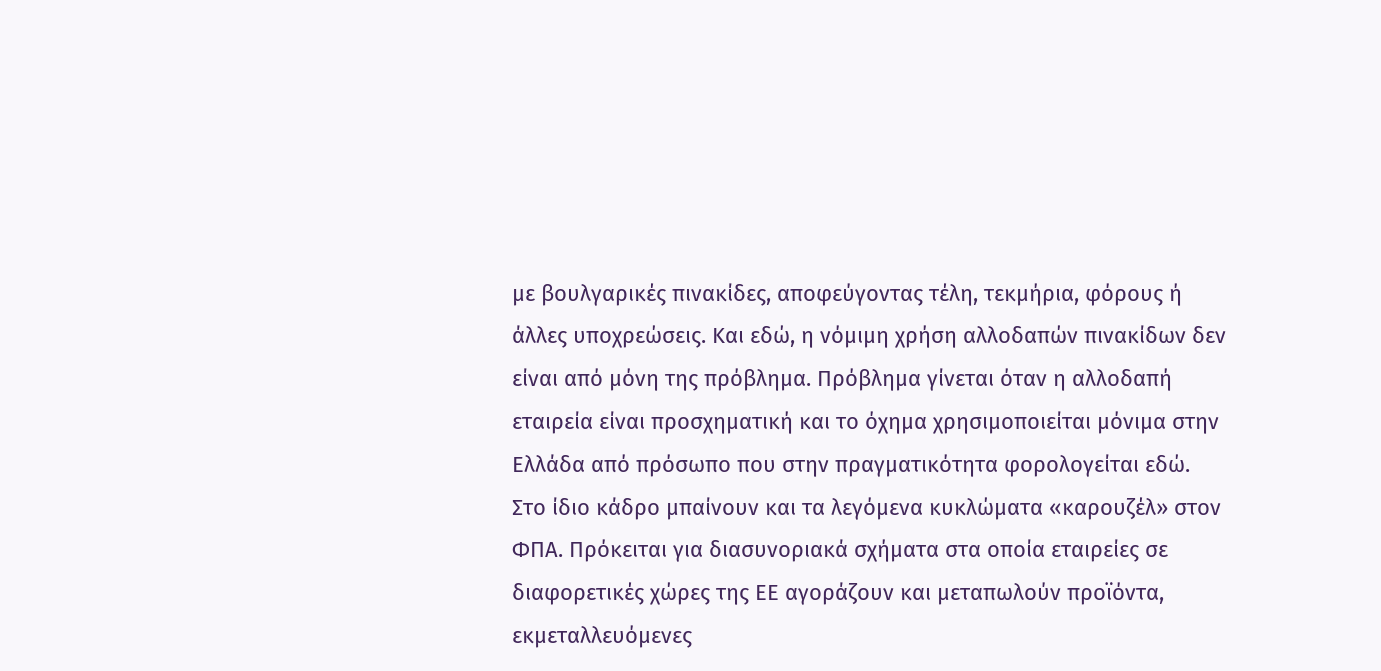με βουλγαρικές πινακίδες, αποφεύγοντας τέλη, τεκμήρια, φόρους ή άλλες υποχρεώσεις. Και εδώ, η νόμιμη χρήση αλλοδαπών πινακίδων δεν είναι από μόνη της πρόβλημα. Πρόβλημα γίνεται όταν η αλλοδαπή εταιρεία είναι προσχηματική και το όχημα χρησιμοποιείται μόνιμα στην Ελλάδα από πρόσωπο που στην πραγματικότητα φορολογείται εδώ.
Στο ίδιο κάδρο μπαίνουν και τα λεγόμενα κυκλώματα «καρουζέλ» στον ΦΠΑ. Πρόκειται για διασυνοριακά σχήματα στα οποία εταιρείες σε διαφορετικές χώρες της ΕΕ αγοράζουν και μεταπωλούν προϊόντα, εκμεταλλευόμενες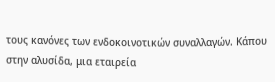τους κανόνες των ενδοκοινοτικών συναλλαγών. Κάπου στην αλυσίδα, μια εταιρεία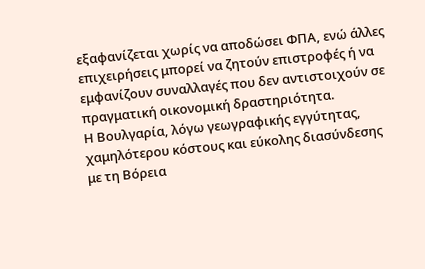εξαφανίζεται χωρίς να αποδώσει ΦΠΑ, ενώ άλλες επιχειρήσεις μπορεί να ζητούν επιστροφές ή να εμφανίζουν συναλλαγές που δεν αντιστοιχούν σε πραγματική οικονομική δραστηριότητα.
Η Βουλγαρία, λόγω γεωγραφικής εγγύτητας, χαμηλότερου κόστους και εύκολης διασύνδεσης με τη Βόρεια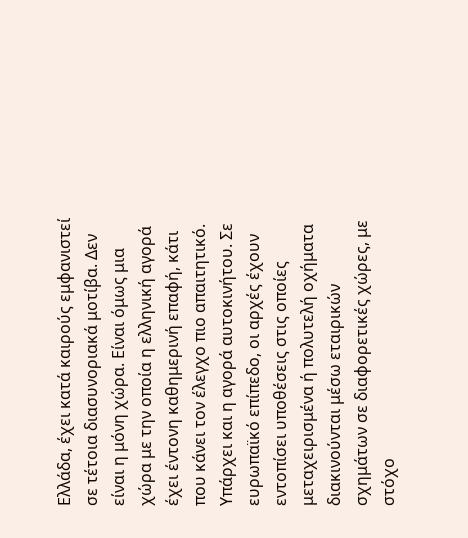Ελλάδα, έχει κατά καιρούς εμφανιστεί σε τέτοια διασυνοριακά μοτίβα. Δεν είναι η μόνη χώρα. Είναι όμως μια χώρα με την οποία η ελληνική αγορά έχει έντονη καθημερινή επαφή, κάτι που κάνει τον έλεγχο πιο απαιτητικό.
Υπάρχει και η αγορά αυτοκινήτου. Σε ευρωπαϊκό επίπεδο, οι αρχές έχουν εντοπίσει υποθέσεις στις οποίες μεταχειρισμένα ή πολυτελή οχήματα διακινούνται μέσω εταιρικών σχημάτων σε διαφορετικές χώρες, με στόχο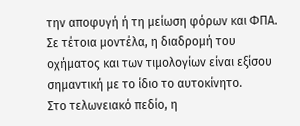την αποφυγή ή τη μείωση φόρων και ΦΠΑ. Σε τέτοια μοντέλα, η διαδρομή του οχήματος και των τιμολογίων είναι εξίσου σημαντική με το ίδιο το αυτοκίνητο.
Στο τελωνειακό πεδίο, η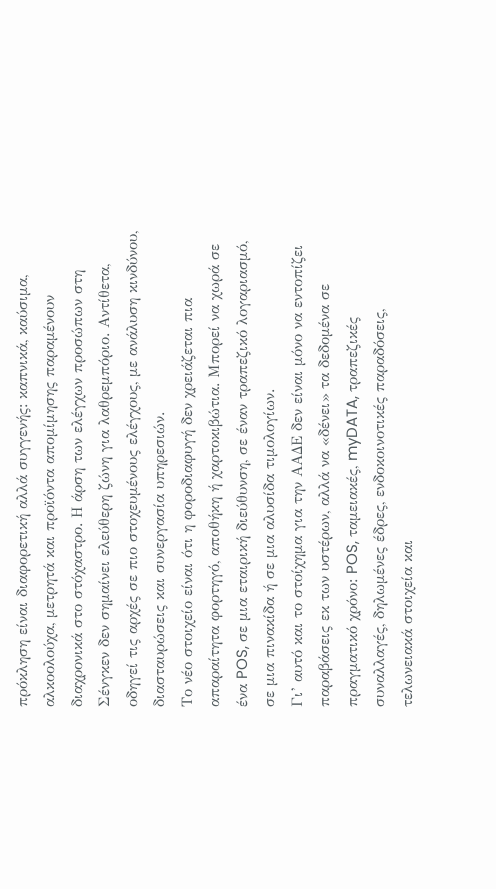πρόκληση είναι διαφορετική αλλά συγγενής: καπνικά, καύσιμα, αλκοολούχα, μετρητά και προϊόντα απομίμησης παραμένουν διαχρονικά στο στόχαστρο. Η άρση των ελέγχων προσώπων στη Σένγκεν δεν σημαίνει ελεύθερη ζώνη για λαθρεμπόριο. Αντίθετα, οδηγεί τις αρχές σε πιο στοχευμένους ελέγχους, με ανάλυση κινδύνου, διασταυρώσεις και συνεργασία υπηρεσιών.
Το νέο στοιχείο είναι ότι η φοροδιαφυγή δεν χρειάζεται πια απαραίτητα φορτηγό, αποθήκη ή χαρτοκιβώτια. Μπορεί να χωρά σε ένα POS, σε μια εταιρική διεύθυνση, σε έναν τραπεζικό λογαριασμό, σε μια πινακίδα ή σε μια αλυσίδα τιμολογίων.
Γι’ αυτό και το στοίχημα για την ΑΑΔΕ δεν είναι μόνο να εντοπίζει παραβάσεις εκ των υστέρων, αλλά να «δένει» τα δεδομένα σε πραγματικό χρόνο: POS, ταμειακές, myDATA, τραπεζικές συναλλαγές, δηλωμένες έδρες, ενδοκοινοτικές παραδόσεις, τελωνειακά στοιχεία και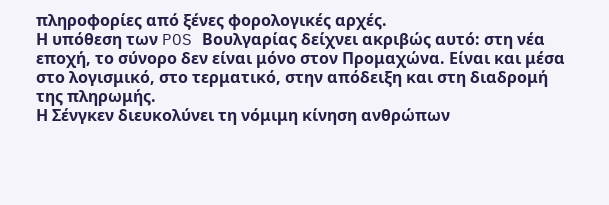πληροφορίες από ξένες φορολογικές αρχές.
Η υπόθεση των POS Βουλγαρίας δείχνει ακριβώς αυτό: στη νέα εποχή, το σύνορο δεν είναι μόνο στον Προμαχώνα. Είναι και μέσα στο λογισμικό, στο τερματικό, στην απόδειξη και στη διαδρομή της πληρωμής.
Η Σένγκεν διευκολύνει τη νόμιμη κίνηση ανθρώπων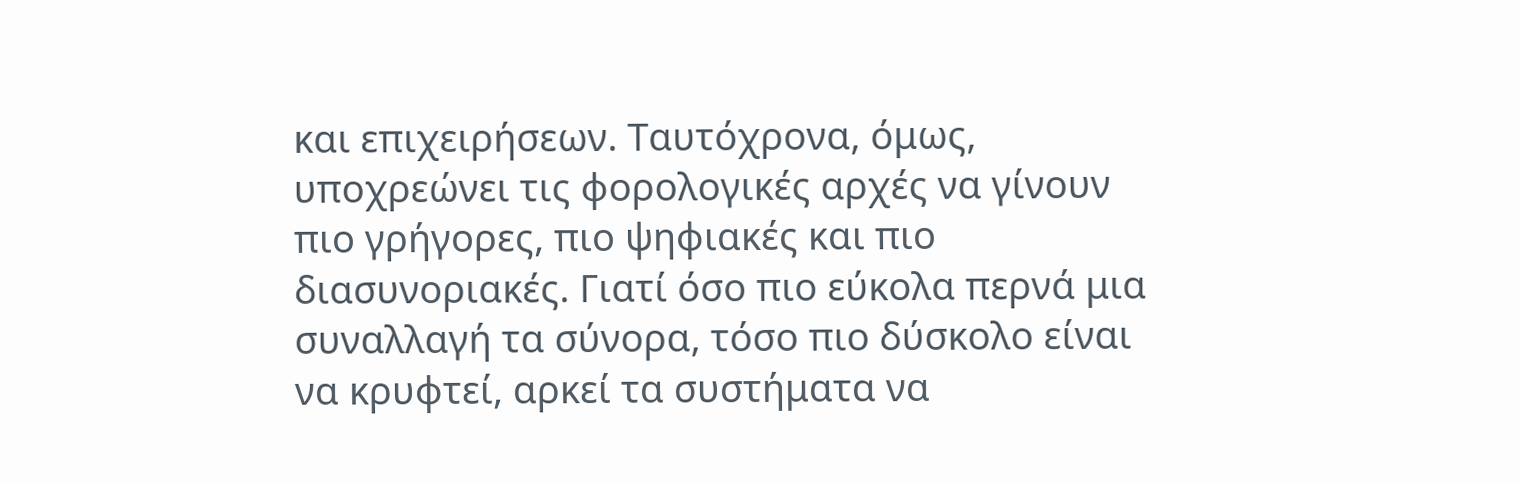και επιχειρήσεων. Ταυτόχρονα, όμως, υποχρεώνει τις φορολογικές αρχές να γίνουν πιο γρήγορες, πιο ψηφιακές και πιο διασυνοριακές. Γιατί όσο πιο εύκολα περνά μια συναλλαγή τα σύνορα, τόσο πιο δύσκολο είναι να κρυφτεί, αρκεί τα συστήματα να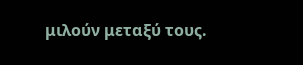μιλούν μεταξύ τους.